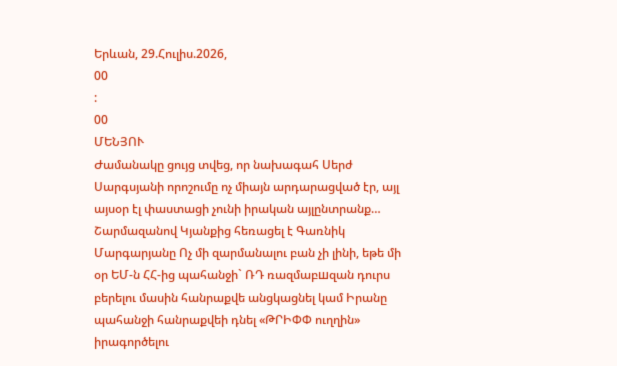Երևան, 29.Հուլիս.2026,
00
:
00
ՄԵՆՅՈՒ
Ժամանակը ցույց տվեց, որ նախագահ Սերժ Սարգսյանի որոշումը ոչ միայն արդարացված էր, այլ այսօր էլ փաստացի չունի իրական այլընտրանք… Շարմազանով Կյանքից հեռացել է Գառնիկ Մարգարյանը Ոչ մի զարմանալու բան չի լինի, եթե մի օր ԵՄ-ն ՀՀ-ից պահանջի` ՌԴ ռազմաբшզան դուրս բերելու մասին հանրաքվե անցկացնել կամ Իրանը պահանջի հանրաքվեի դնել «ԹՐԻՓՓ ուղղին» իրագործելու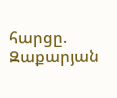հարցը. Զաքարյան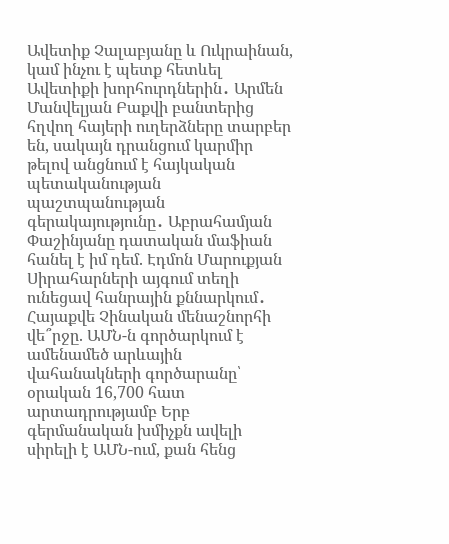Ավետիք Չալաբյանը և Ուկրաինան, կամ ինչու է պետք հետևել Ավետիքի խորհուրդներին․ Արմեն Մանվելյան Բաքվի բանտերից հղվող հայերի ուղերձները տարբեր են, սակայն դրանցում կարմիր թելով անցնում է հայկական պետականության պաշտպանության գերակայությունը․ Աբրահամյան Փաշինյանը դատական մաֆիան հանել է իմ դեմ. Էդմոն Մարուքյան Սիրահարների այգում տեղի ունեցավ հանրային քննարկում․ Հայաքվե Չինական մենաշնորհի վե՞րջը. ԱՄՆ-ն գործարկում է ամենամեծ արևային վահանակների գործարանը՝ օրական 16,700 հատ արտադրությամբ Երբ գերմանական խմիչքն ավելի սիրելի է ԱՄՆ-ում, քան հենց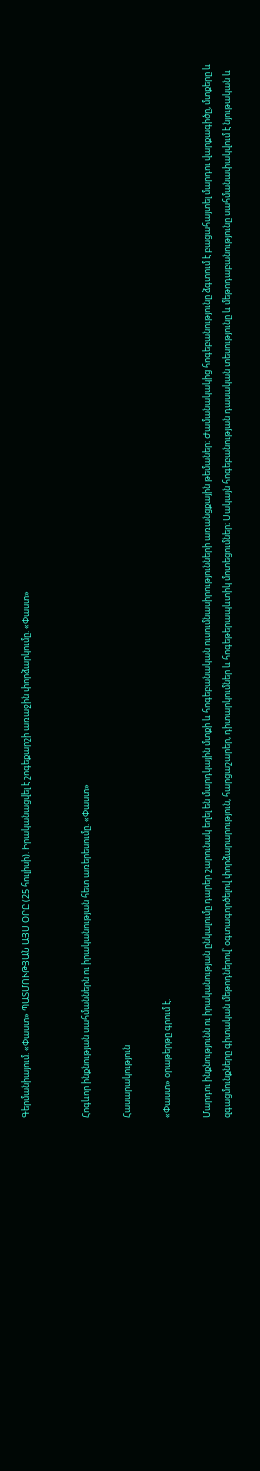Գերմանիայում. «Փաստ» ՊԱՏՄՈՒԹՅԱՆ ԱՅՍ ՕՐԸ (25 հուլիսի). Իրականացվել է շոգեքարշի առաջին փորձարկումը. «Փաստ»


Հոգևոր ինքնության սահմաններն ու իրականության հետ առերեսումը. «Փաստ»

Հասարակություն

«Փաստ» օրաթերթը գրում է.

Մարդու ինքնությունն ու իրականության ընկալումը դարեր շարունակ եղել են մարդկային մտքի և հոգեբանական ուսումնասիրությունների առանցքային թեմաներ։ Ժամանակակից հոգեբանությունը ձգտում է բացահայտել մարդու վարքագիծը, մտքերը և զգացմունքները գիտական մեթոդներով՝ օգտագործելով փորձարարություն, հարցաշարեր, դիտարկումներ և հոգեթերապևտիկ մոտեցումներ։ Սակայն հոգեբանության դասական տեսությունը և մեթոդաբանությունը սահմանափակվում է նյութական և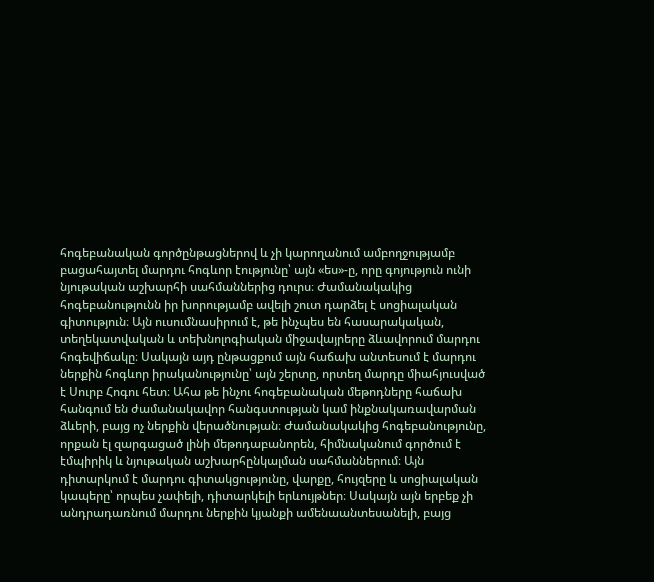հոգեբանական գործընթացներով և չի կարողանում ամբողջությամբ բացահայտել մարդու հոգևոր էությունը՝ այն «ես»-ը, որը գոյություն ունի նյութական աշխարհի սահմաններից դուրս։ Ժամանակակից հոգեբանությունն իր խորությամբ ավելի շուտ դարձել է սոցիալական գիտություն։ Այն ուսումնասիրում է, թե ինչպես են հասարակական, տեղեկատվական և տեխնոլոգիական միջավայրերը ձևավորում մարդու հոգեվիճակը։ Սակայն այդ ընթացքում այն հաճախ անտեսում է մարդու ներքին հոգևոր իրականությունը՝ այն շերտը, որտեղ մարդը միահյուսված է Սուրբ Հոգու հետ։ Ահա թե ինչու հոգեբանական մեթոդները հաճախ հանգում են ժամանակավոր հանգստության կամ ինքնակառավարման ձևերի, բայց ոչ ներքին վերածնության։ Ժամանակակից հոգեբանությունը, որքան էլ զարգացած լինի մեթոդաբանորեն, հիմնականում գործում է էմպիրիկ և նյութական աշխարհընկալման սահմաններում։ Այն դիտարկում է մարդու գիտակցությունը, վարքը, հույզերը և սոցիալական կապերը՝ որպես չափելի, դիտարկելի երևույթներ։ Սակայն այն երբեք չի անդրադառնում մարդու ներքին կյանքի ամենաանտեսանելի, բայց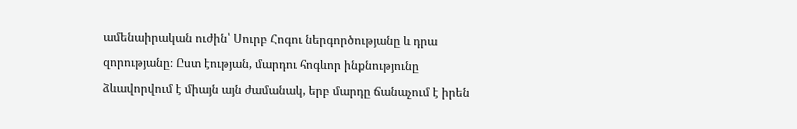ամենաիրական ուժին՝ Սուրբ Հոգու ներգործությանը և դրա զորությանը։ Ըստ էության, մարդու հոգևոր ինքնությունը ձևավորվում է միայն այն ժամանակ, երբ մարդը ճանաչում է իրեն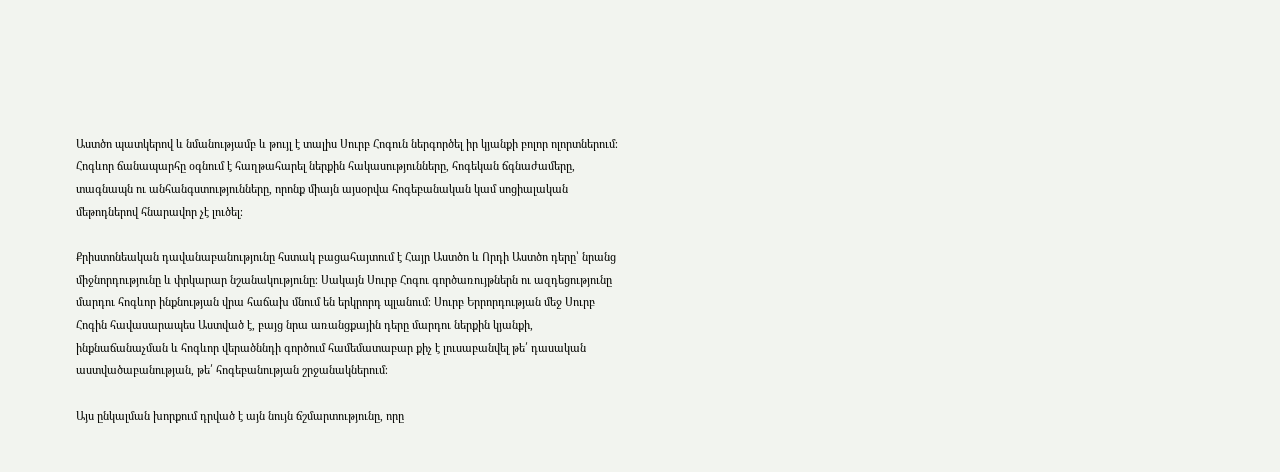Աստծո պատկերով և նմանությամբ և թույլ է տալիս Սուրբ Հոգուն ներգործել իր կյանքի բոլոր ոլորտներում։ Հոգևոր ճանապարհը օգնում է հաղթահարել ներքին հակասությունները, հոգեկան ճգնաժամերը, տագնապն ու անհանգստությունները, որոնք միայն այսօրվա հոգեբանական կամ սոցիալական մեթոդներով հնարավոր չէ լուծել։

Քրիստոնեական դավանաբանությունը հստակ բացահայտում է Հայր Աստծո և Որդի Աստծո դերը՝ նրանց միջնորդությունը և փրկարար նշանակությունը։ Սակայն Սուրբ Հոգու գործառույթներն ու ազդեցությունը մարդու հոգևոր ինքնության վրա հաճախ մնում են երկրորդ պլանում։ Սուրբ Երրորդության մեջ Սուրբ Հոգին հավասարապես Աստված է, բայց նրա առանցքային դերը մարդու ներքին կյանքի, ինքնաճանաչման և հոգևոր վերածննդի գործում համեմատաբար քիչ է լուսաբանվել թե՛ դասական աստվածաբանության, թե՛ հոգեբանության շրջանակներում։

Այս ընկալման խորքում դրված է այն նույն ճշմարտությունը, որը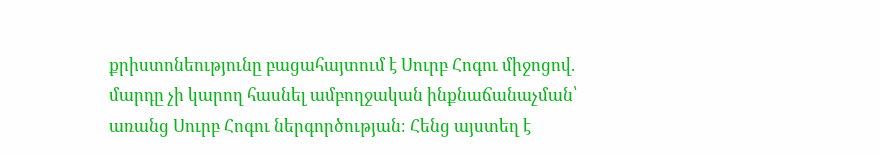քրիստոնեությունը բացահայտում է Սուրբ Հոգու միջոցով. մարդը չի կարող հասնել ամբողջական ինքնաճանաչման՝ առանց Սուրբ Հոգու ներգործության։ Հենց այստեղ է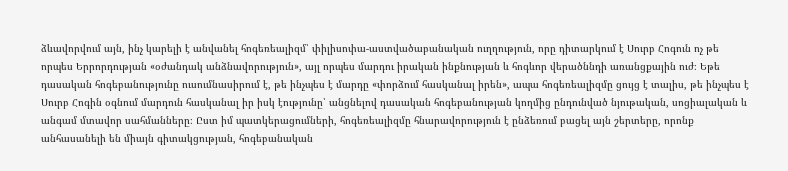ձևավորվում այն, ինչ կարելի է անվանել հոգեռեալիզմ՝ փիլիսոփա-աստվածաբանական ուղղություն, որը դիտարկում է Սուրբ Հոգուն ոչ թե որպես Երրորդության «օժանդակ անձնավորություն», այլ որպես մարդու իրական ինքնության և հոգևոր վերածննդի առանցքային ուժ։ Եթե դասական հոգեբանությունը ուսումնասիրում է, թե ինչպես է մարդը «փորձում հասկանալ իրեն», ապա հոգեռեալիզմը ցույց է տալիս, թե ինչպես է Սուրբ Հոգին օգնում մարդուն հասկանալ իր իսկ էությունը՝ անցնելով դասական հոգեբանության կողմից ընդունված նյութական, սոցիալական և անգամ մտավոր սահմանները։ Ըստ իմ պատկերացումների, հոգեռեալիզմը հնարավորություն է ընձեռում բացել այն շերտերը, որոնք անհասանելի են միայն գիտակցության, հոգեբանական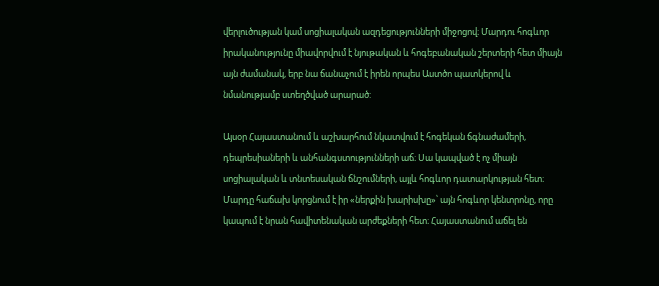վերլուծության կամ սոցիալական ազդեցությունների միջոցով։ Մարդու հոգևոր իրականությունը միավորվում է նյութական և հոգեբանական շերտերի հետ միայն այն ժամանակ, երբ նա ճանաչում է իրեն որպես Աստծո պատկերով և նմանությամբ ստեղծված արարած:

Այսօր Հայաստանում և աշխարհում նկատվում է հոգեկան ճգնաժամերի, դեպրեսիաների և անհանգստությունների աճ։ Սա կապված է ոչ միայն սոցիալական և տնտեսական ճնշումների, այլև հոգևոր դատարկության հետ։ Մարդը հաճախ կորցնում է իր «ներքին խարիսխը»՝ այն հոգևոր կենտրոնը, որը կապում է նրան հավիտենական արժեքների հետ։ Հայաստանում աճել են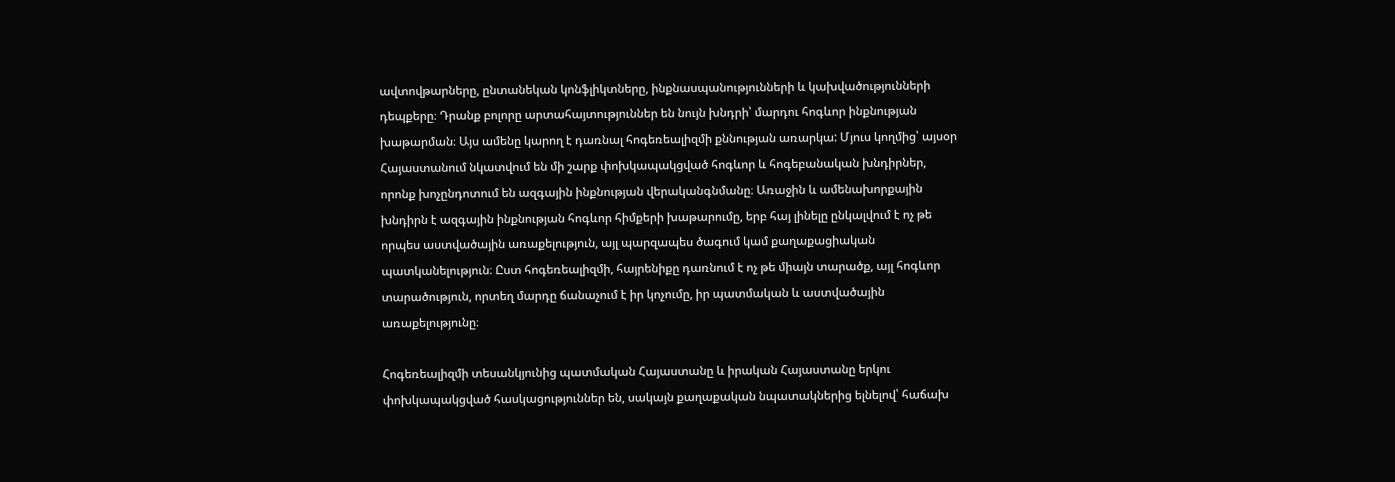ավտովթարները, ընտանեկան կոնֆլիկտները, ինքնասպանությունների և կախվածությունների դեպքերը։ Դրանք բոլորը արտահայտություններ են նույն խնդրի՝ մարդու հոգևոր ինքնության խաթարման։ Այս ամենը կարող է դառնալ հոգեռեալիզմի քննության առարկա: Մյուս կողմից՝ այսօր Հայաստանում նկատվում են մի շարք փոխկապակցված հոգևոր և հոգեբանական խնդիրներ, որոնք խոչընդոտում են ազգային ինքնության վերականգնմանը։ Առաջին և ամենախորքային խնդիրն է ազգային ինքնության հոգևոր հիմքերի խաթարումը, երբ հայ լինելը ընկալվում է ոչ թե որպես աստվածային առաքելություն, այլ պարզապես ծագում կամ քաղաքացիական պատկանելություն։ Ըստ հոգեռեալիզմի, հայրենիքը դառնում է ոչ թե միայն տարածք, այլ հոգևոր տարածություն, որտեղ մարդը ճանաչում է իր կոչումը, իր պատմական և աստվածային առաքելությունը։

Հոգեռեալիզմի տեսանկյունից պատմական Հայաստանը և իրական Հայաստանը երկու փոխկապակցված հասկացություններ են, սակայն քաղաքական նպատակներից ելնելով՝ հաճախ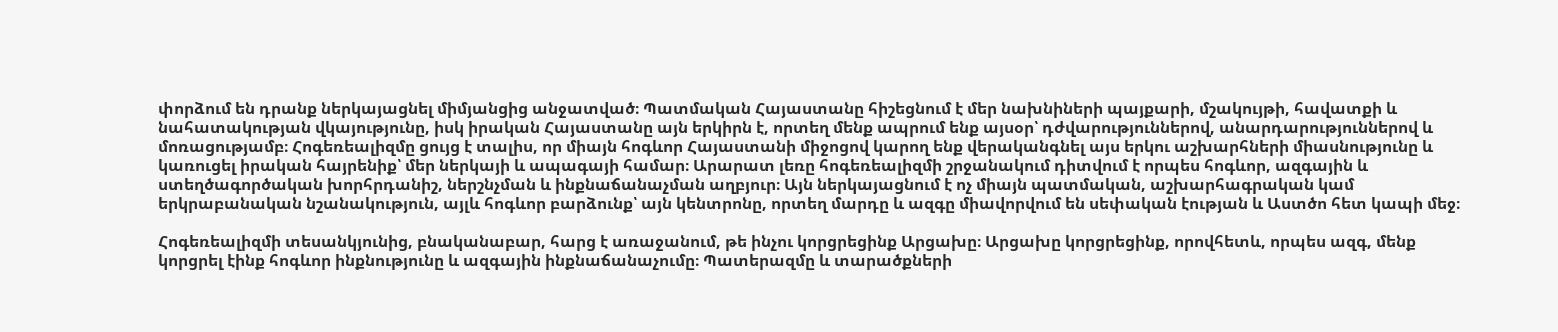փորձում են դրանք ներկայացնել միմյանցից անջատված։ Պատմական Հայաստանը հիշեցնում է մեր նախնիների պայքարի, մշակույթի, հավատքի և նահատակության վկայությունը, իսկ իրական Հայաստանը այն երկիրն է, որտեղ մենք ապրում ենք այսօր՝ դժվարություններով, անարդարություններով և մոռացությամբ։ Հոգեռեալիզմը ցույց է տալիս, որ միայն հոգևոր Հայաստանի միջոցով կարող ենք վերականգնել այս երկու աշխարհների միասնությունը և կառուցել իրական հայրենիք՝ մեր ներկայի և ապագայի համար։ Արարատ լեռը հոգեռեալիզմի շրջանակում դիտվում է որպես հոգևոր, ազգային և ստեղծագործական խորհրդանիշ, ներշնչման և ինքնաճանաչման աղբյուր։ Այն ներկայացնում է ոչ միայն պատմական, աշխարհագրական կամ երկրաբանական նշանակություն, այլև հոգևոր բարձունք՝ այն կենտրոնը, որտեղ մարդը և ազգը միավորվում են սեփական էության և Աստծո հետ կապի մեջ։

Հոգեռեալիզմի տեսանկյունից, բնականաբար, հարց է առաջանում, թե ինչու կորցրեցինք Արցախը։ Արցախը կորցրեցինք, որովհետև, որպես ազգ, մենք կորցրել էինք հոգևոր ինքնությունը և ազգային ինքնաճանաչումը։ Պատերազմը և տարածքների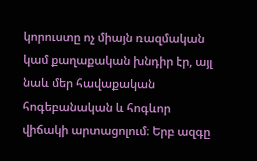կորուստը ոչ միայն ռազմական կամ քաղաքական խնդիր էր, այլ նաև մեր հավաքական հոգեբանական և հոգևոր վիճակի արտացոլում։ Երբ ազգը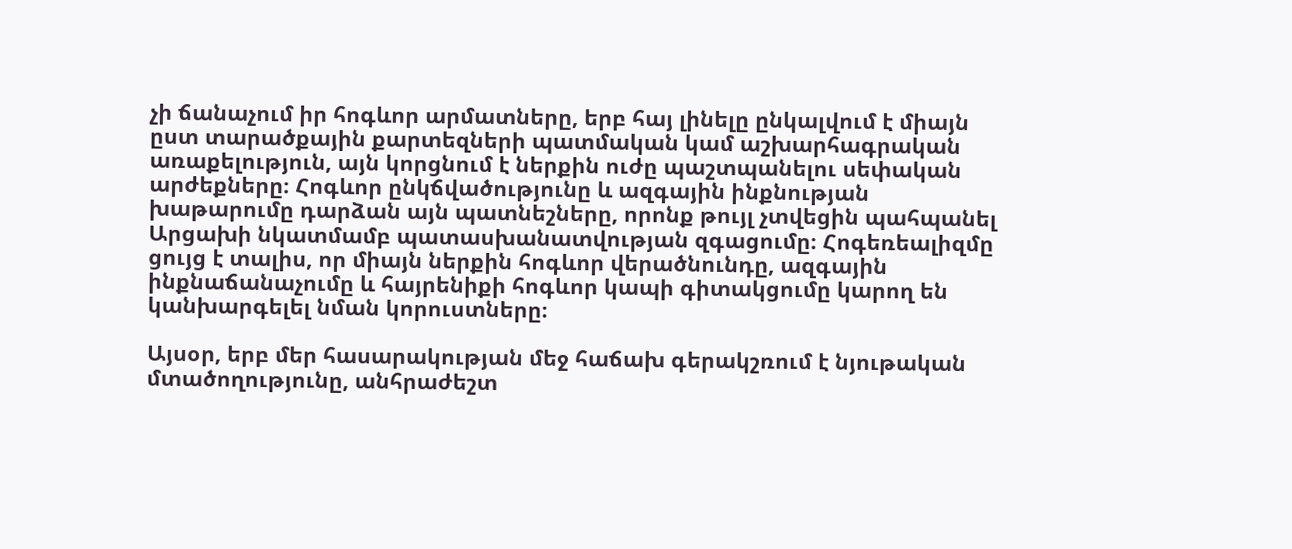չի ճանաչում իր հոգևոր արմատները, երբ հայ լինելը ընկալվում է միայն ըստ տարածքային քարտեզների պատմական կամ աշխարհագրական առաքելություն, այն կորցնում է ներքին ուժը պաշտպանելու սեփական արժեքները։ Հոգևոր ընկճվածությունը և ազգային ինքնության խաթարումը դարձան այն պատնեշները, որոնք թույլ չտվեցին պահպանել Արցախի նկատմամբ պատասխանատվության զգացումը։ Հոգեռեալիզմը ցույց է տալիս, որ միայն ներքին հոգևոր վերածնունդը, ազգային ինքնաճանաչումը և հայրենիքի հոգևոր կապի գիտակցումը կարող են կանխարգելել նման կորուստները։

Այսօր, երբ մեր հասարակության մեջ հաճախ գերակշռում է նյութական մտածողությունը, անհրաժեշտ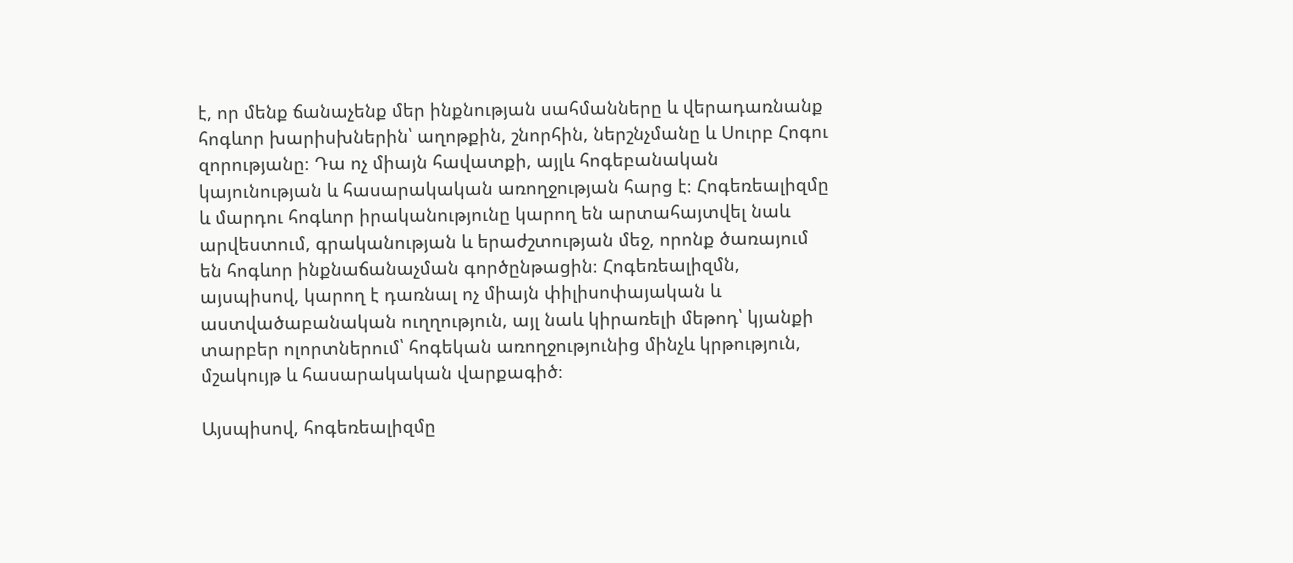է, որ մենք ճանաչենք մեր ինքնության սահմանները և վերադառնանք հոգևոր խարիսխներին՝ աղոթքին, շնորհին, ներշնչմանը և Սուրբ Հոգու զորությանը։ Դա ոչ միայն հավատքի, այլև հոգեբանական կայունության և հասարակական առողջության հարց է։ Հոգեռեալիզմը և մարդու հոգևոր իրականությունը կարող են արտահայտվել նաև արվեստում, գրականության և երաժշտության մեջ, որոնք ծառայում են հոգևոր ինքնաճանաչման գործընթացին։ Հոգեռեալիզմն, այսպիսով, կարող է դառնալ ոչ միայն փիլիսոփայական և աստվածաբանական ուղղություն, այլ նաև կիրառելի մեթոդ՝ կյանքի տարբեր ոլորտներում՝ հոգեկան առողջությունից մինչև կրթություն, մշակույթ և հասարակական վարքագիծ։

Այսպիսով, հոգեռեալիզմը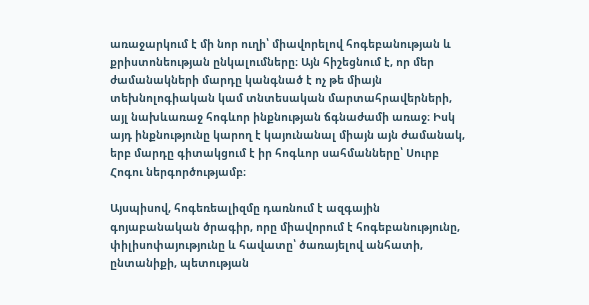առաջարկում է մի նոր ուղի՝ միավորելով հոգեբանության և քրիստոնեության ընկալումները։ Այն հիշեցնում է, որ մեր ժամանակների մարդը կանգնած է ոչ թե միայն տեխնոլոգիական կամ տնտեսական մարտահրավերների, այլ նախևառաջ հոգևոր ինքնության ճգնաժամի առաջ։ Իսկ այդ ինքնությունը կարող է կայունանալ միայն այն ժամանակ, երբ մարդը գիտակցում է իր հոգևոր սահմանները՝ Սուրբ Հոգու ներգործությամբ։

Այսպիսով, հոգեռեալիզմը դառնում է ազգային գոյաբանական ծրագիր, որը միավորում է հոգեբանությունը, փիլիսոփայությունը և հավատը՝ ծառայելով անհատի, ընտանիքի, պետության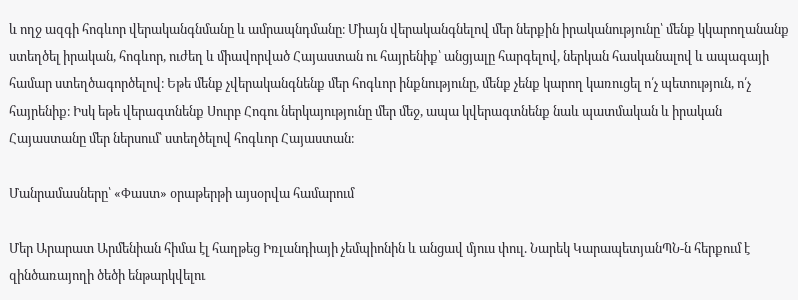և ողջ ազգի հոգևոր վերականգնմանը և ամրապնդմանը։ Միայն վերականգնելով մեր ներքին իրականությունը՝ մենք կկարողանանք ստեղծել իրական, հոգևոր, ուժեղ և միավորված Հայաստան ու հայրենիք՝ անցյալը հարգելով, ներկան հասկանալով և ապագայի համար ստեղծագործելով։ Եթե մենք չվերականգնենք մեր հոգևոր ինքնությունը, մենք չենք կարող կառուցել ո՛չ պետություն, ո՛չ հայրենիք։ Իսկ եթե վերագտնենք Սուրբ Հոգու ներկայությունը մեր մեջ, ապա կվերագտնենք նաև պատմական և իրական Հայաստանը մեր ներսում՝ ստեղծելով հոգևոր Հայաստան։

Մանրամասները՝ «Փաստ» օրաթերթի այսօրվա համարում

Մեր Արարատ Արմենիան հիմա էլ հաղթեց Իռլանդիայի չեմպիոնին և անցավ մյուս փուլ. Նարեկ ԿարապետյանՊՆ-ն հերքում է զինծառայողի ծեծի ենթարկվելու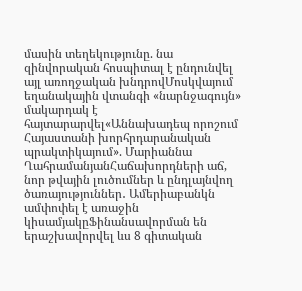մասին տեղեկությունը. նա զինվորական հոսպիտալ է ընդունվել այլ առողջական խնդրովՄոսկվայում եղանակային վտանգի «նարնջագույն» մակարդակ է հայտարարվել«Աննախադեպ որոշում Հայաստանի խորհրդարանական պրակտիկայում». Մարիաննա ՂահրամանյանՀաճախորդների աճ, նոր թվային լուծումներ և ընդլայնվող ծառայություններ․ Ամերիաբանկն ամփոփել է առաջին կիսամյակըՖինանսավորման են երաշխավորվել ևս 8 գիտական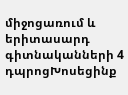միջոցառում և երիտասարդ գիտնականների 4 դպրոցԽոսեցինք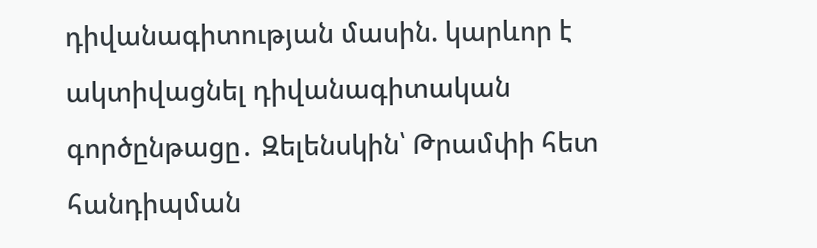դիվանագիտության մասին. կարևոր է ակտիվացնել դիվանագիտական գործընթացը․ Զելենսկին՝ Թրամփի հետ հանդիպման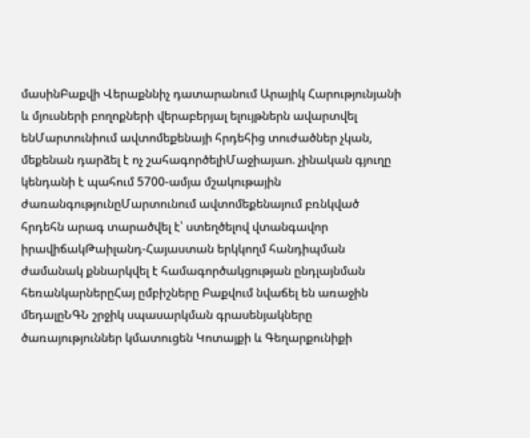մասինԲաքվի Վերաքննիչ դատարանում Արայիկ Հարությունյանի և մյուսների բողոքների վերաբերյալ ելույթներն ավարտվել ենՄարտունիում ավտոմեքենայի հրդեհից տուժածներ չկան, մեքենան դարձել է ոչ շահագործելիՄաջիայաո. չինական գյուղը կենդանի է պահում 5700-ամյա մշակութային ժառանգությունըՄարտունում ավտոմեքենայում բռնկված հրդեհն արագ տարածվել է՝ ստեղծելով վտանգավոր իրավիճակԹաիլանդ-Հայաստան երկկողմ հանդիպման ժամանակ քննարկվել է համագործակցության ընդլայնման հեռանկարներըՀայ ըմբիշները Բաքվում նվաճել են առաջին մեդալըՆԳՆ շրջիկ սպասարկման գրասենյակները ծառայություններ կմատուցեն Կոտայքի և Գեղարքունիքի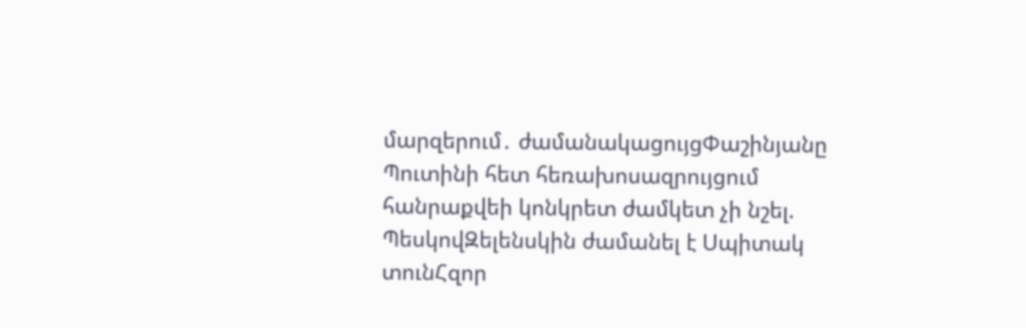մարզերում․ ժամանակացույցՓաշինյանը Պուտինի հետ հեռախոսազրույցում հանրաքվեի կոնկրետ ժամկետ չի նշել. ՊեսկովԶելենսկին ժամանել է Սպիտակ տունՀզոր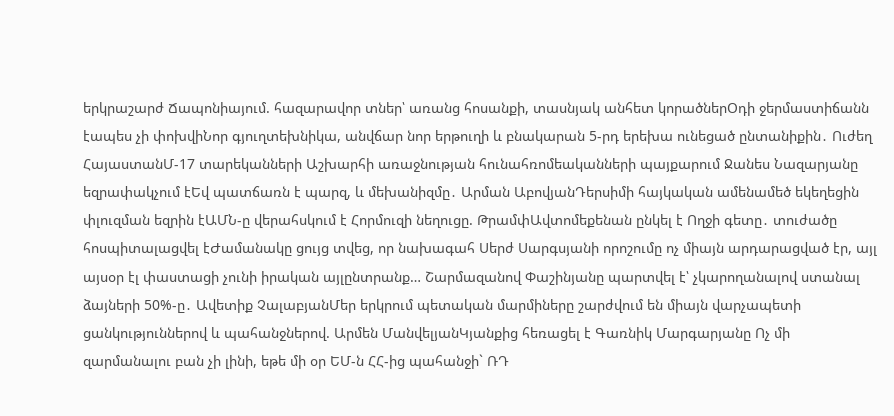երկրաշարժ Ճապոնիայում. հազարավոր տներ՝ առանց հոսանքի, տասնյակ անհետ կորածներՕդի ջերմաստիճանն էապես չի փոխվիՆոր գյուղտեխնիկա, անվճար նոր երթուղի և բնակարան 5-րդ երեխա ունեցած ընտանիքին․ Ուժեղ ՀայաստանՄ-17 տարեկանների Աշխարհի առաջնության հունահռոմեականների պայքարում Ջանես Նազարյանը եզրափակչում էԵվ պատճառն է պարզ, և մեխանիզմը․ Արման ԱբովյանԴերսիմի հայկական ամենամեծ եկեղեցին փլուզման եզրին էԱՄՆ-ը վերահսկում է Հորմուզի նեղուցը. ԹրամփԱվտոմեքենան ընկել է Ողջի գետը․ տուժածը հոսպիտալացվել էԺամանակը ցույց տվեց, որ նախագահ Սերժ Սարգսյանի որոշումը ոչ միայն արդարացված էր, այլ այսօր էլ փաստացի չունի իրական այլընտրանք… Շարմազանով Փաշինյանը պարտվել է՝ չկարողանալով ստանալ ձայների 50%-ը․ Ավետիք ՉալաբյանՄեր երկրում պետական մարմիները շարժվում են միայն վարչապետի ցանկություններով և պահանջներով. Արմեն ՄանվելյանԿյանքից հեռացել է Գառնիկ Մարգարյանը Ոչ մի զարմանալու բան չի լինի, եթե մի օր ԵՄ-ն ՀՀ-ից պահանջի` ՌԴ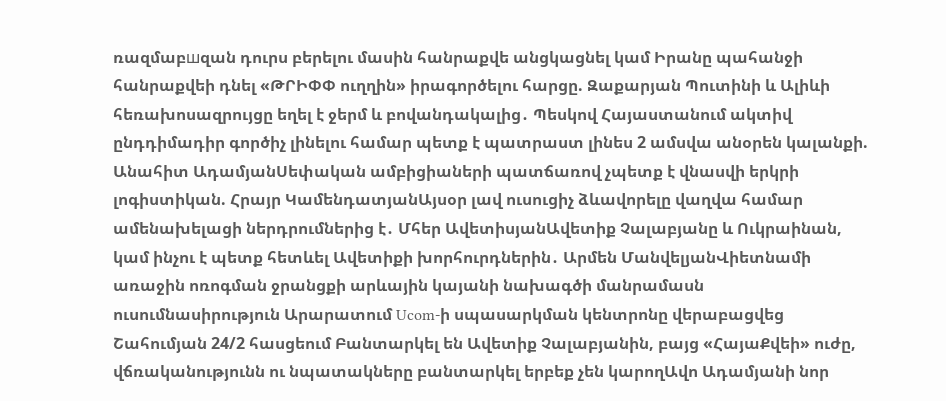ռազմաբшզան դուրս բերելու մասին հանրաքվե անցկացնել կամ Իրանը պահանջի հանրաքվեի դնել «ԹՐԻՓՓ ուղղին» իրագործելու հարցը. Զաքարյան Պուտինի և Ալիևի հեռախոսազրույցը եղել է ջերմ և բովանդակալից․ Պեսկով Հայաստանում ակտիվ ընդդիմադիր գործիչ լինելու համար պետք է պատրաստ լինես 2 ամսվա անօրեն կալանքի. Անահիտ ԱդամյանՍեփական ամբիցիաների պատճառով չպետք է վնասվի երկրի լոգիստիկան. Հրայր ԿամենդատյանԱյսօր լավ ուսուցիչ ձևավորելը վաղվա համար ամենախելացի ներդրումներից է․ Մհեր ԱվետիսյանԱվետիք Չալաբյանը և Ուկրաինան, կամ ինչու է պետք հետևել Ավետիքի խորհուրդներին․ Արմեն ՄանվելյանՎիետնամի առաջին ոռոգման ջրանցքի արևային կայանի նախագծի մանրամասն ուսումնասիրություն Արարատում Ucom-ի սպասարկման կենտրոնը վերաբացվեց Շահումյան 24/2 հասցեում Բանտարկել են Ավետիք Չալաբյանին, բայց «ՀայաՔվեի» ուժը, վճռականությունն ու նպատակները բանտարկել երբեք չեն կարողԱվո Ադամյանի նոր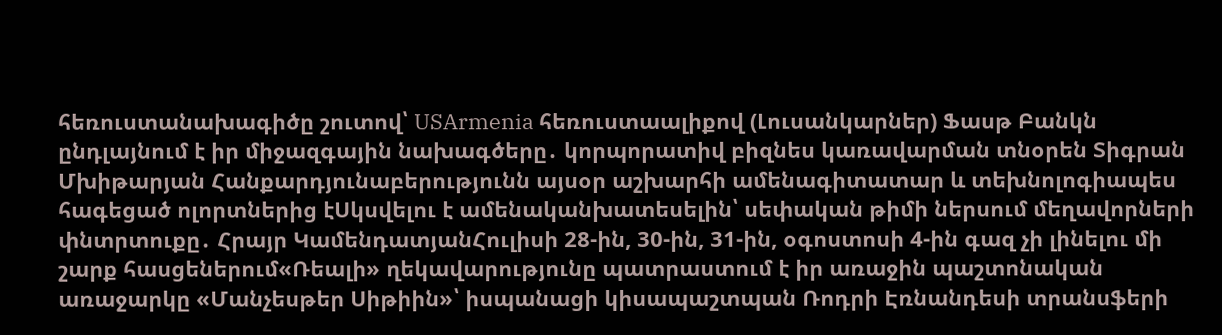հեռուստանախագիծը շուտով՝ USArmenia հեռուստաալիքով (Լուսանկարներ) Ֆասթ Բանկն ընդլայնում է իր միջազգային նախագծերը․ կորպորատիվ բիզնես կառավարման տնօրեն Տիգրան Մխիթարյան Հանքարդյունաբերությունն այսօր աշխարհի ամենագիտատար և տեխնոլոգիապես հագեցած ոլորտներից էՍկսվելու է ամենականխատեսելին՝ սեփական թիմի ներսում մեղավորների փնտրտուքը․ Հրայր ԿամենդատյանՀուլիսի 28-ին, 30-ին, 31-ին, օգոստոսի 4-ին գազ չի լինելու մի շարք հասցեներում«Ռեալի» ղեկավարությունը պատրաստում է իր առաջին պաշտոնական առաջարկը «Մանչեսթեր Սիթիին»՝ իսպանացի կիսապաշտպան Ռոդրի Էռնանդեսի տրանսֆերի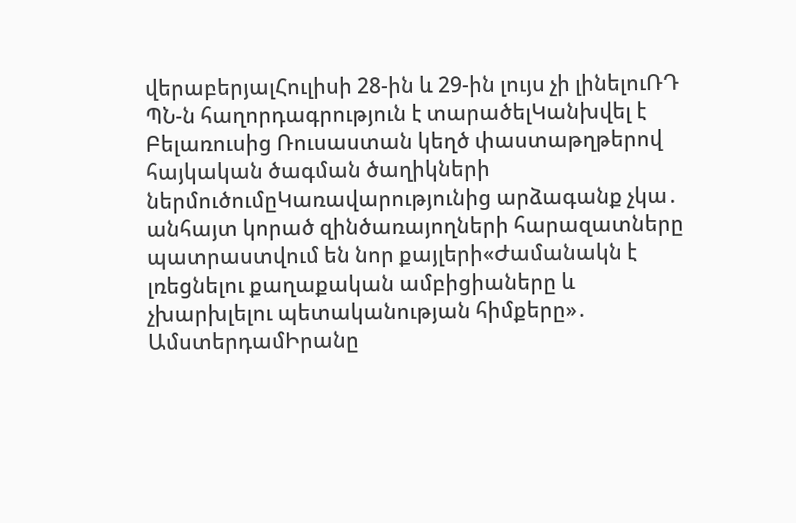վերաբերյալՀուլիսի 28-ին և 29-ին լույս չի լինելուՌԴ ՊՆ-ն հաղորդագրություն է տարածելԿանխվել է Բելառուսից Ռուսաստան կեղծ փաստաթղթերով հայկական ծագման ծաղիկների ներմուծումըԿառավարությունից արձագանք չկա․ անհայտ կորած զինծառայողների հարազատները պատրաստվում են նոր քայլերի«Ժամանակն է լռեցնելու քաղաքական ամբիցիաները և չխարխլելու պետականության հիմքերը»․ ԱմստերդամԻրանը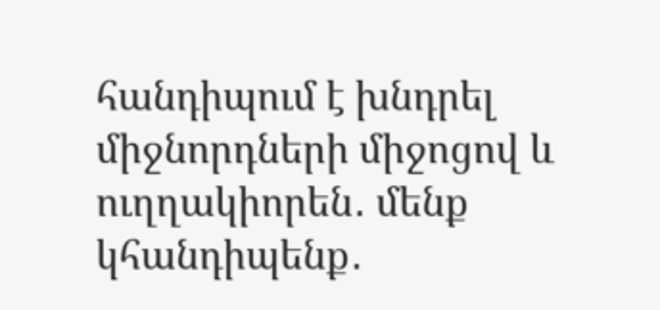հանդիպում է խնդրել միջնորդների միջոցով և ուղղակիորեն․ մենք կհանդիպենք․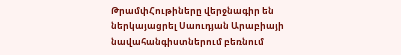ԹրամփՀութիները վերջնագիր են ներկայացրել Սաուդյան Արաբիայի նավահանգիստներում բեռնում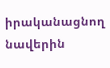իրականացնող նավերին